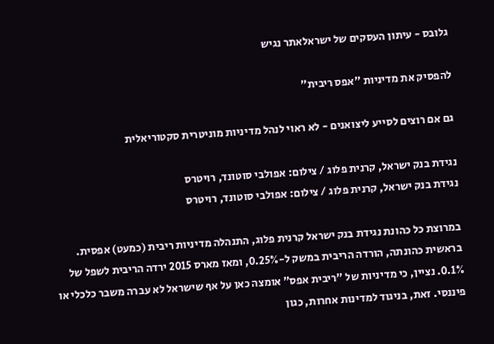גלובס - עיתון העסקים של ישראלאתר נגיש

להפסיק את מדיניות "אפס ריבית"

גם אם רוצים לסייע ליצואנים - לא ראוי לנהל מדיניות מוניטרית סקטוריאלית

נגידת בנק ישראל, קרנית פלוג / צילום: אפולבי סוטונד, רויטרס
נגידת בנק ישראל, קרנית פלוג / צילום: אפולבי סוטונד, רויטרס

במרוצת כל כהונת נגידת בנק ישראל קרנית פלוג, התנהלה מדיניות ריבית (כמעט) אפסית. בראשית כהונתה, הורדה הריבית במשק ל-0.25%, ומאז מארס 2015 ירדה הריבית לשפל של 0.1%. נציין, כי מדיניות של "ריבית אפס" אומצה כאן על אף שישראל לא עברה משבר כלכלי או פיננסי. זאת, בניגוד למדינות אחרות, כגון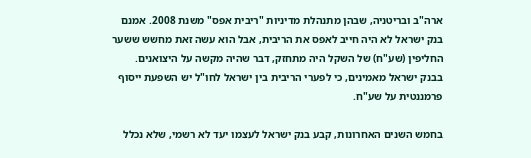ארה"ב ובריטניה, שבהן מתנהלת מדיניות "ריבית אפס" משנת 2008. אמנם בנק ישראל לא היה חייב לאפס את הריבית, אבל הוא עשה זאת מחשש ששער החליפין (שע"ח) של השקל היה מתחזק, דבר שהיה מקשה על היצואנים. בבנק ישראל מאמינים, כי לפערי הריבית בין ישראל לחו"ל יש השפעת ייסוף פרמננטית על שע"ח.

בחמש השנים האחרונות, קבע בנק ישראל לעצמו יעד לא רשמי, שלא נכלל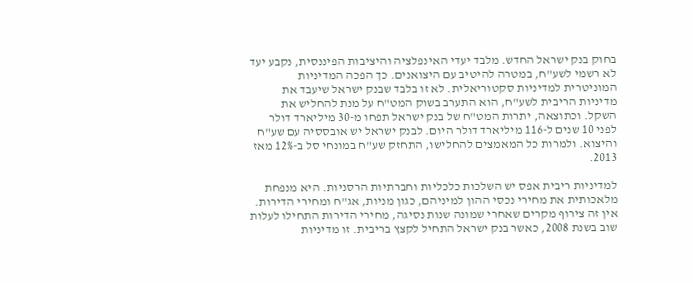בחוק בנק ישראל החדש. מלבד יעדי האינפלציה והיציבות הפיננסית, נקבע יעד לא רשמי לשע"ח, במטרה להיטיב עם היצואנים. כך הפכה המדיניות המוניטרית למדיניות סקטוריאלית. לא זו בלבד שבנק ישראל שיעבד את מדיניות הריבית לשע"ח, הוא התערב בשוק המט"ח על מנת להחליש את השקל. וכתוצאה, יתרות המט"ח של בנק ישראל תפחו מ-30 מיליארד דולר לפני 10 שנים ל-116 מיליארד דולר היום. לבנק ישראל יש אובססיה עם שע"ח והיצוא. ולמרות כל המאמצים להחלישו, התחזק שע"ח במונחי סל ב-12% מאז 2013.

למדיניות ריבית אפס יש השלכות כלכליות וחברתיות הרסניות. היא מנפחת מלאכותית את מחירי נכסי ההון למיניהם, כגון מניות, אג"ח ומחירי הדירות. אין זה צירוף מקרים שאחרי שמונה שנות נסיגה, מחירי הדירות התחילו לעלות שוב בשנת 2008, כאשר בנק ישראל התחיל לקצץ בריבית. זו מדיניות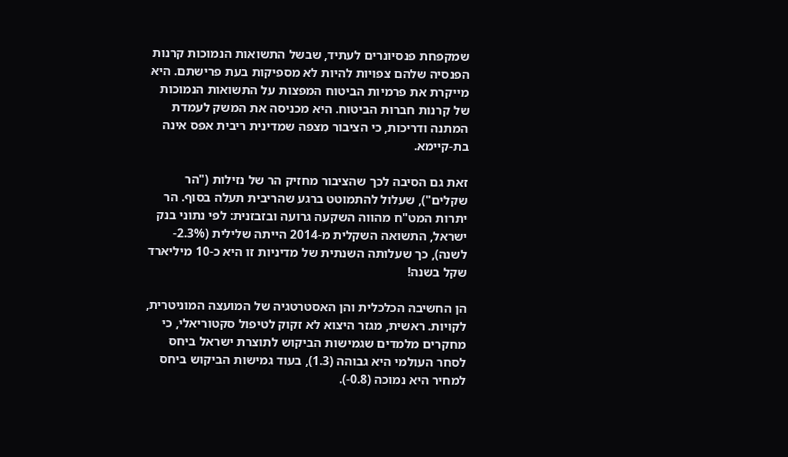שמקפחת פנסיונרים לעתיד, שבשל התשואות הנמוכות קרנות הפנסיה שלהם צפויות להיות לא מספיקות בעת פרישתם. היא מייקרת את פרמיות הביטוח המפצות על התשואות הנמוכות של קרנות חברות הביטוח. היא מכניסה את המשק לעמדת המתנה ודריכות, כי הציבור מצפה שמדינית ריבית אפס אינה בת-קיימא.

זאת גם הסיבה לכך שהציבור מחזיק הר של נזילות ("הר שקלים"), שעלול להתמוטט ברגע שהריבית תעלה בסוף. הר יתרות המט"ח מהווה השקעה גרועה ובזבזנית: לפי נתוני בנק ישראל, התשואה השקלית מ-2014 הייתה שלילית (2.3%- לשנה), כך שעלותה השנתית של מדיניות זו היא כ-10 מיליארד שקל בשנה!

הן החשיבה הכלכלית והן האסטרטגיה של המועצה המוניטרית, לקויות. ראשית, מגזר היצוא לא זקוק לטיפול סקטוריאלי, כי מחקרים מלמדים שגמישות הביקוש לתוצרת ישראל ביחס לסחר העולמי היא גבוהה (1.3), בעוד גמישות הביקוש ביחס למחיר היא נמוכה (0.8-).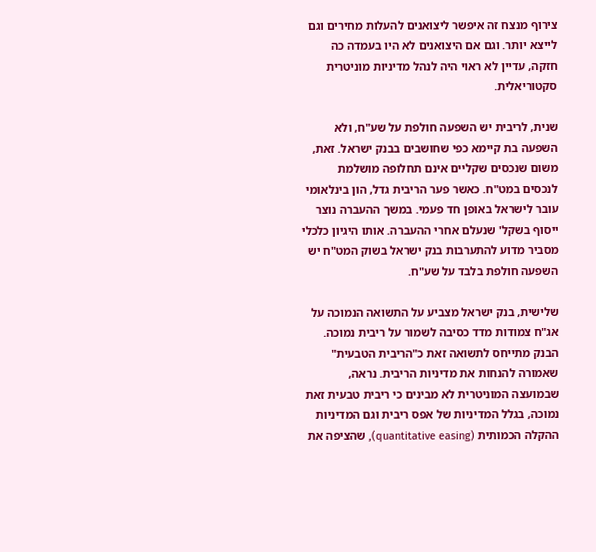צירוף מנצח זה איפשר ליצואנים להעלות מחירים וגם לייצא יותר. וגם אם היצואנים לא היו בעמדה כה חזקה, עדיין לא ראוי היה לנהל מדיניות מוניטרית סקטוריאלית.

שנית, לריבית יש השפעה חולפת על שע"ח, ולא השפעה בת קיימא כפי שחושבים בבנק ישראל. זאת, משום שנכסים שקליים אינם תחלופה מושלמת לנכסים במט"ח. כאשר פער הריבית גדל, הון בינלאומי עובר לישראל באופן חד פעמי. במשך ההעברה נוצר ייסוף בשקל' שנעלם אחרי ההעברה. אותו היגיון כלכלי מסביר מדוע להתערבות בנק ישראל בשוק המט"ח יש השפעה חולפת בלבד על שע"ח.

שלישית, בנק ישראל מצביע על התשואה הנמוכה על אג"ח צמודות מדד כסיבה לשמור על ריבית נמוכה. הבנק מתייחס לתשואה זאת כ"הריבית הטבעית" שאמורה להנחות את מדיניות הריבית. נראה, שבמועצה המוניטרית לא מבינים כי ריבית טבעית זאת נמוכה, בגלל המדיניות של אפס ריבית וגם המדיניות ההקלה הכמותית (quantitative easing), שהציפה את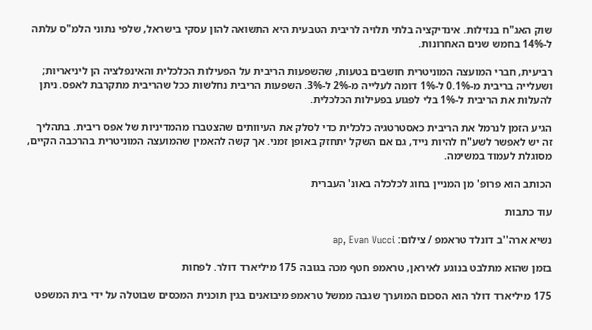שוק האג"ח בנזילות. אינדיקציה בלתי תלויה לריבית הטבעית היא התשואה להון עסקי בישראל, שלפי נתוני הלמ"ס עלתה ל-14% בחמש שנים האחרונות.

רביעית, חברי המועצה המוניטרית חושבים בטעות, שהשפעות הריבית על הפעילות הכלכלית והאינפלציה הן ליניאריות; ושעלייה בריבית מ-0.1% ל-1% דומה לעלייה מ-2% ל-3%. השפעות הריבית נחלשות ככל שהריבית מתקרבת לאפס. ניתן להעלות את הריבית ל-1% בלי לפגוע בפעילות הכלכלית.

הגיע הזמן לנרמל את הריבית כאסטרטגיה כלכלית כדי לסלק את העיוותים שהצטברו מהמדיניות של אפס ריבית. בתהליך זה יש לאפשר לשע"ח להיות נייד, גם אם השקל יתחזק באופן זמני. אך קשה להאמין שהמועצה המוניטרית בהרכבה הקיים, מסוגלת לעמוד במשימה.

הכותב הוא פרופ' מן המניין בחוג לכלכלה באונ' העברית

עוד כתבות

נשיא ארה''ב דונלד טראמפ / צילום: ap, Evan Vucci

בזמן שהוא מתלבט בנוגע לאיראן, טראמפ חטף מכה בגובה 175 מיליארד דולר. לפחות

175 מיליארד דולר הוא הסכום המוערך שגבה ממשל טראמפ מיבואנים בגין תוכנית המכסים שבוטלה על ידי בית המשפט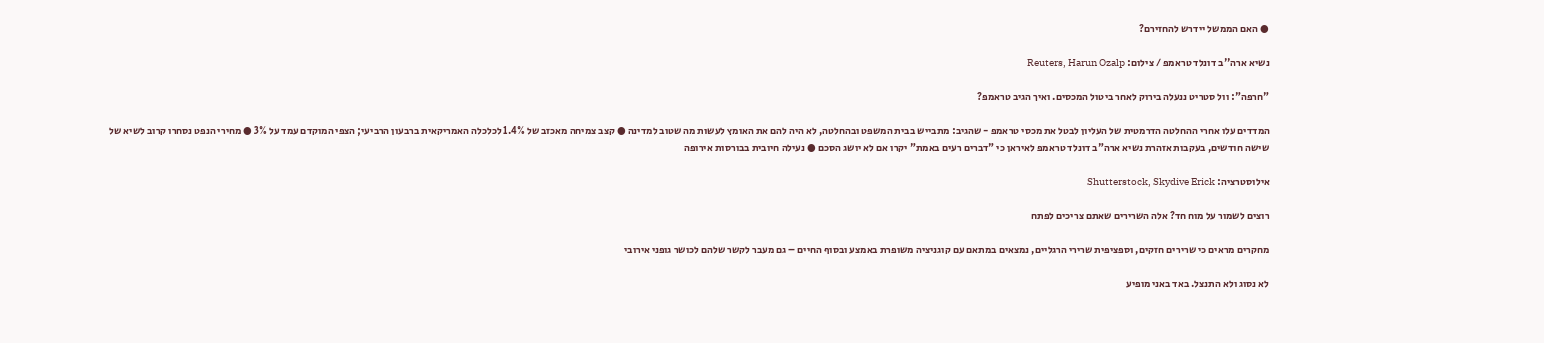● האם הממשל יידרש להחזירם?

נשיא ארה''ב דונלד טראמפ / צילום: Reuters, Harun Ozalp

"חרפה": וול סטריט ננעלה בירוק לאחר ביטול המכסים. ואיך הגיב טראמפ?

המדדים עלו אחרי ההחלטה הדרמטית של העליון לבטל את מכסי טראמפ - שהגיב: מתבייש בבית המשפט ובהחלטה, לא היה להם את האומץ לעשות מה שטוב למדינה ● קצב צמיחה מאכזב של 1.4% לכלכלה האמריקאית ברבעון הרביעי; הצפי המוקדם עמד על 3% ● מחירי הנפט נסחרו קרוב לשיא של שישה חודשים, בעקבות אזהרת נשיא ארה"ב דונלד טראמפ לאיראן כי "דברים רעים באמת" יקרו אם לא יושג הסכם ● נעילה חיובית בבורסות אירופה

אילוסטרציה: Shutterstock, Skydive Erick

רוצים לשמור על מוח חד? אלה השרירים שאתם צריכים לפתח

מחקרים מראים כי שרירים חזקים, וספציפית שרירי הרגליים, נמצאים במתאם עם קוגניציה משופרת באמצע ובסוף החיים – גם מעבר לקשר שלהם לכושר גופני אירובי

לא נסוג ולא התנצל. באד באני מופיע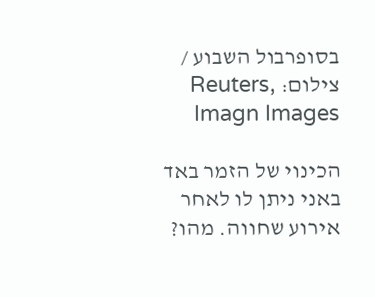בסופרבול השבוע / צילום: Reuters, Imagn Images

הכינוי של הזמר באד באני ניתן לו לאחר אירוע שחווה. מהו?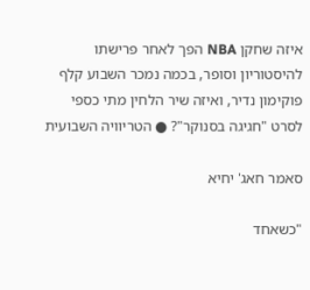איזה שחקן NBA הפך לאחר פרישתו להיסטוריון וסופר, בכמה נמכר השבוע קלף פוקימון נדיר, ואיזה שיר הלחין מתי כספי לסרט "חגיגה בסנוקר"? ● הטריוויה השבועית

סאמר חאג' יחיא

"כשאחד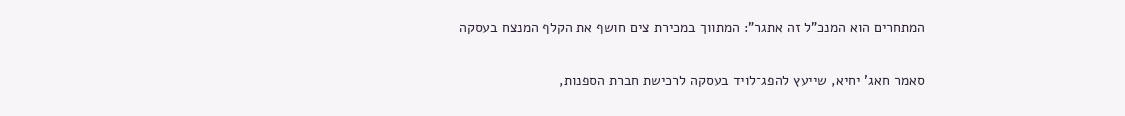המתחרים הוא המנכ"ל זה אתגר": המתווך במכירת צים חושף את הקלף המנצח בעסקה

סאמר חאג' יחיא, שייעץ להפג־לויד בעסקה לרכישת חברת הספנות,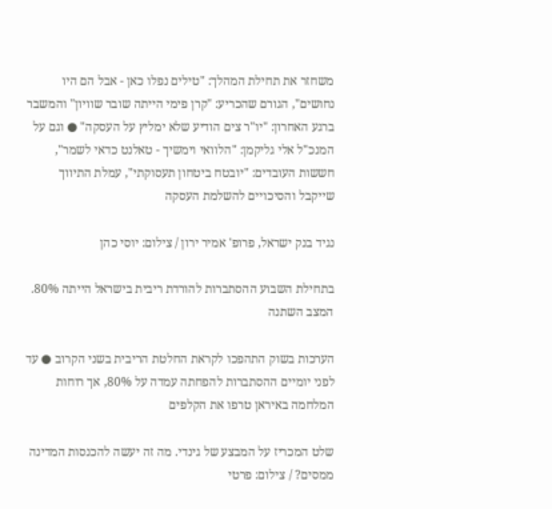משחזר את תחילת המהלך: "טילים נפלו כאן - אבל הם היו נחושים", הגורם שהכריע: "קרן פימי הייתה שובר שוויון" והמשבר ברגע האחרון: "יו"ר צים הודיע שלא ימליץ על העסקה" ● וגם על המנכ"ל אלי גליקמן: "הלוואי וימשיך - טאלנט כדאי לשמר", חששות העובדים: "יובטח ביטחון תעסוקתי", עמלת התיווך שייקבל והסיכויים להשלמת העסקה

נגיד בנק ישראל, פרופ' אמיר ירון / צילום: יוסי כהן

בתחילת השבוע ההסתברות להורדת ריבית בישראל הייתה 80%. המצב השתנה

הערכות בשוק התהפכו לקראת החלטת הריבית בשני הקרוב ● עד לפני יומיים ההסתברות להפחתה עמדה על 80%, אך רוחות המלחמה באיראן טרפו את הקלפים

שלט המכריז על המבצע של גינדי. מה זה יעשה להכנסות המדינה ממסים? / צילום: פרטי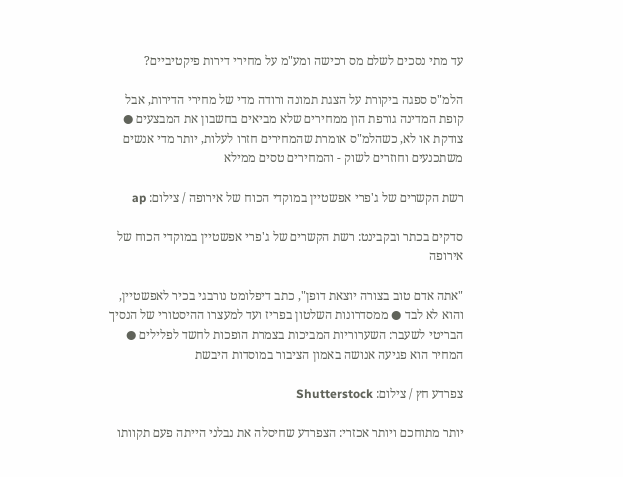עד מתי נסכים לשלם מס רכישה ומע"מ על מחירי דירות פיקטיביים?

הלמ"ס ספגה ביקורת על הצגת תמונה ורודה מדי של מחירי הדירות, אבל קופת המדינה גורפת הון ממחירים שלא מביאים בחשבון את המבצעים ● צודקת או לא, כשהלמ"ס אומרת שהמחירים חזרו לעלות, יותר מדי אנשים משתכנעים וחוזרים לשוק - והמחירים טסים ממילא

רשת הקשרים של ג'פרי אפשטיין במוקדי הכוח של אירופה / צילום: ap

סדקים בכתר ובקבינט: רשת הקשרים של ג'פרי אפשטיין במוקדי הכוח של אירופה

"אתה אדם טוב בצורה יוצאת דופן", כתב דיפלומט נורבגי בכיר לאפשטיין, והוא לא לבד ● ממסדרונות השלטון בפריז ועד למעצרו ההיסטורי של הנסיך הבריטי לשעבר: השערוריות המביכות בצמרת הופכות לחשד לפלילים ● המחיר הוא פגיעה אנושה באמון הציבור במוסדות היבשת

צפרדע חץ / צילום: Shutterstock

יותר מתוחכם ויותר אכזרי: הצפרדע שחיסלה את נבלני הייתה פעם תקוותו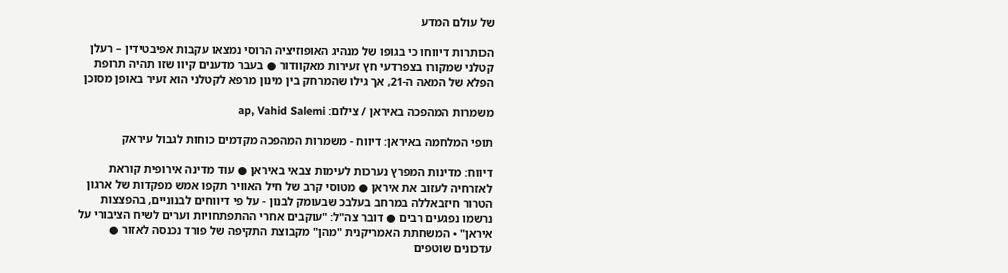של עולם המדע

הכותרות דיווחו כי בגופו של מנהיג האופוזיציה הרוסי נמצאו עקבות אפיבטידין – רעלן קטלני שמקורו בצפרדעי חץ זעירות מאקוודור ● בעבר מדענים קיוו שזו תהיה תרופת הפלא של המאה ה-21, אך גילו שהמרחק בין מינון מרפא לקטלני הוא זעיר באופן מסוכן

משמרות המהפכה באיראן / צילום: ap, Vahid Salemi

תופי המלחמה באיראן: דיווח - משמרות המהפכה מקדמים כוחות לגבול עיראק

דיווח: מדינות המפרץ נערכות לעימות צבאי באיראן ● עוד מדינה אירופית קוראת לאזרחיה לעזוב את איראן ● מטוסי קרב של חיל האוויר תקפו אמש מפקדות של ארגון הטרור חיזבאללה במרחב בעלבכ שבעומק לבנון - על פי דיווחים לבנוניים, בהפצצות נרשמו נפגעים רבים ● דובר צה"ל: "עוקבים אחרי ההתפתחויות וערים לשיח הציבורי על איראן" • המשחתת האמריקנית "מהן" מקבוצת התקיפה של פורד נכנסה לאזור ● עדכונים שוטפים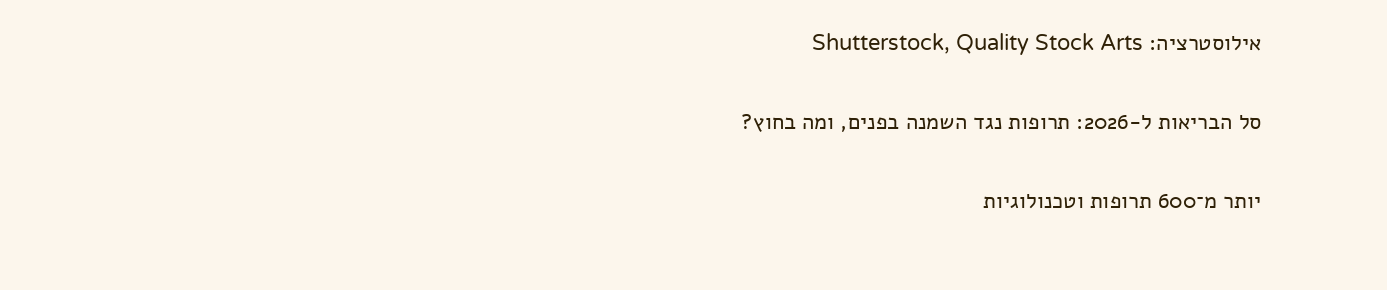אילוסטרציה: Shutterstock, Quality Stock Arts

סל הבריאות ל-2026: תרופות נגד השמנה בפנים, ומה בחוץ?

יותר מ־600 תרופות וטכנולוגיות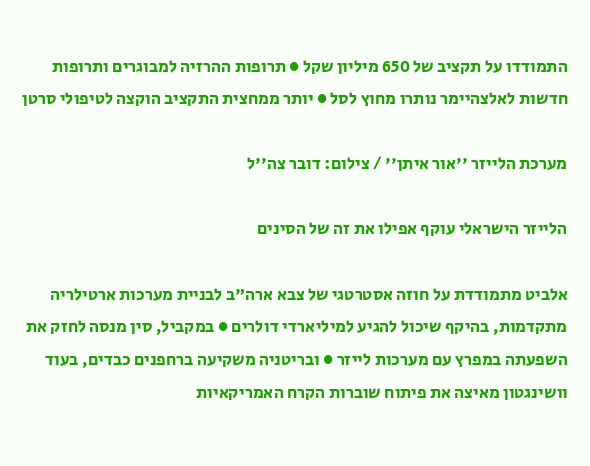התמודדו על תקציב של 650 מיליון שקל ● תרופות ההרזיה למבוגרים ותרופות חדשות לאלצהיימר נותרו מחוץ לסל ● יותר ממחצית התקציב הוקצה לטיפולי סרטן

מערכת הלייזר ''אור איתן'' / צילום: דובר צה''ל

הלייזר הישראלי עוקף אפילו את זה של הסינים

אלביט מתמודדת על חוזה אסטרטגי של צבא ארה"ב לבניית מערכות ארטילריה מתקדמות, בהיקף שיכול להגיע למיליארדי דולרים ● במקביל, סין מנסה לחזק את השפעתה במפרץ עם מערכות לייזר ● ובריטניה משקיעה ברחפנים כבדים, בעוד וושינגטון מאיצה את פיתוח שוברות הקרח האמריקאיות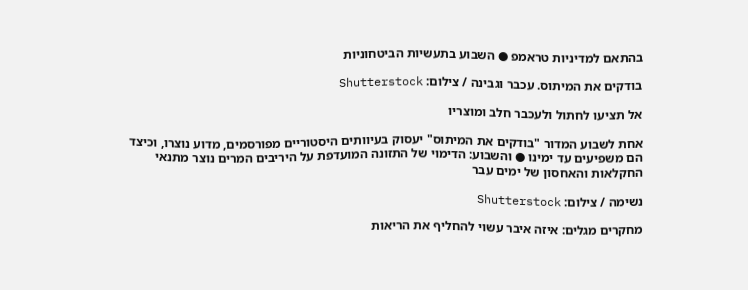בהתאם למדיניות טראמפ ● השבוע בתעשיות הביטחוניות

בודקים את המיתוס. עכבר וגבינה / צילום: Shutterstock

אל תציעו לחתול ולעכבר חלב ומוצריו

אחת לשבוע המדור "בודקים את המיתוס" יעסוק בעיוותים היסטוריים מפורסמים, מדוע נוצרו, וכיצד הם משפיעים עד ימינו ● והשבוע: הדימוי של התזונה המועדפת על היריבים המרים נוצר מתנאי החקלאות והאחסון של ימים עבר

נשימה / צילום: Shutterstock

מחקרים מגלים: איזה איבר עשוי להחליף את הריאות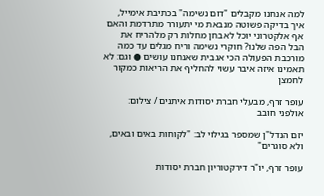למה אנחנו מקבלים "דום נשימה" בכתיבת אימייל, איך בדיקה פשוטה מנבאת מי יתעורר מתרדמת והאם אף אלקטרוני יוכל לאבחן מחלות רק מלהריח את הבל הפה שלנו? חוקרי נשימה וריח מגלים עד כמה מורכבת הפעולה הכי אגבית שאנחנו עושים ● וגם: לא תאמינו איזה איבר עשוי להחליף את הריאות כמקור לחמצן

עופר זרף, מבעלי חברת יסודות איתנים / צילום: אולפני חובב

יזם הנדל"ן שמספר בגילוי לב: "לקוחות באים ובאים, ולא סוגרים"

עופר זרף, יו"ר דירקטוריון חברת יסודות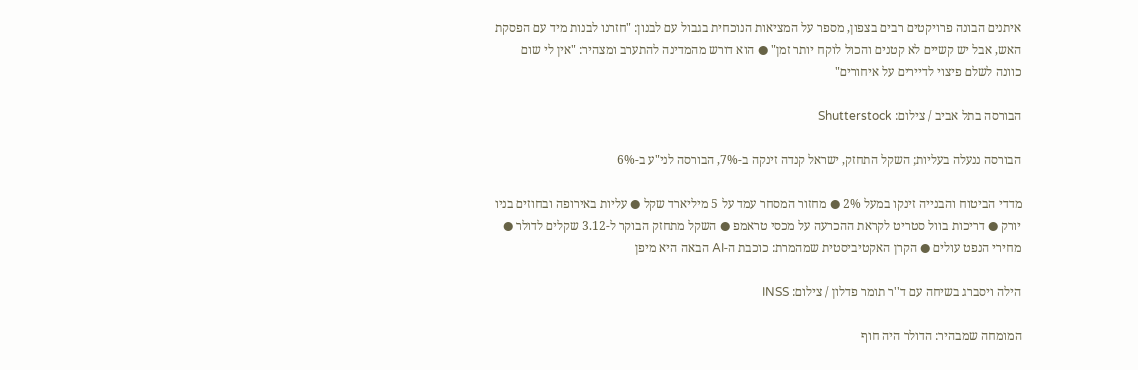איתנים הבונה פרויקטים רבים בצפון, מספר על המציאות הנוכחית בגבול עם לבנון: "חזרנו לבנות מיד עם הפסקת האש, אבל יש קשיים לא קטנים והכול לוקח יותר זמן" ● הוא דורש מהמדינה להתערב ומצהיר: "אין לי שום כוונה לשלם פיצוי לדיירים על איחורים"

הבורסה בתל אביב / צילום: Shutterstock

הבורסה ננעלה בעליות; השקל התחזק, ישראל קנדה זינקה ב-7%, הבורסה לני"ע ב-6%

מדדי הביטוח והבנייה זינקו במעל 2% ● מחזור המסחר עמד על 5 מיליארד שקל ● עליות באירופה ובחוזים בניו יורק ● דריכות בוול סטריט לקראת ההכרעה על מכסי טראמפ ● השקל מתחזק הבוקר ל-3.12 שקלים לדולר ● מחירי הנפט עולים ● הקרן האקטיביסטית שמהמרת: כוכבת ה-AI הבאה היא מיפן

הילה ויסברג בשיחה עם ד''ר תומר פדלון / צילום: INSS

המומחה שמבהיר: הדולר היה חוף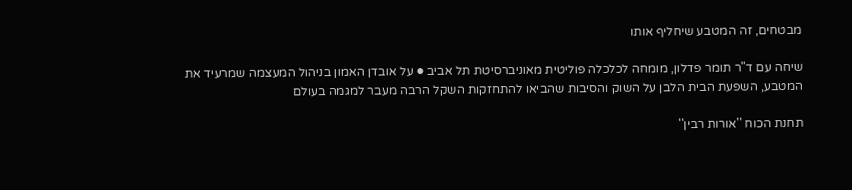מבטחים, זה המטבע שיחליף אותו

שיחה עם ד"ר תומר פדלון, מומחה לכלכלה פוליטית מאוניברסיטת תל אביב ● על אובדן האמון בניהול המעצמה שמרעיד את המטבע, השפעת הבית הלבן על השוק והסיבות שהביאו להתחזקות השקל הרבה מעבר למגמה בעולם

תחנת הכוח ''אורות רבין''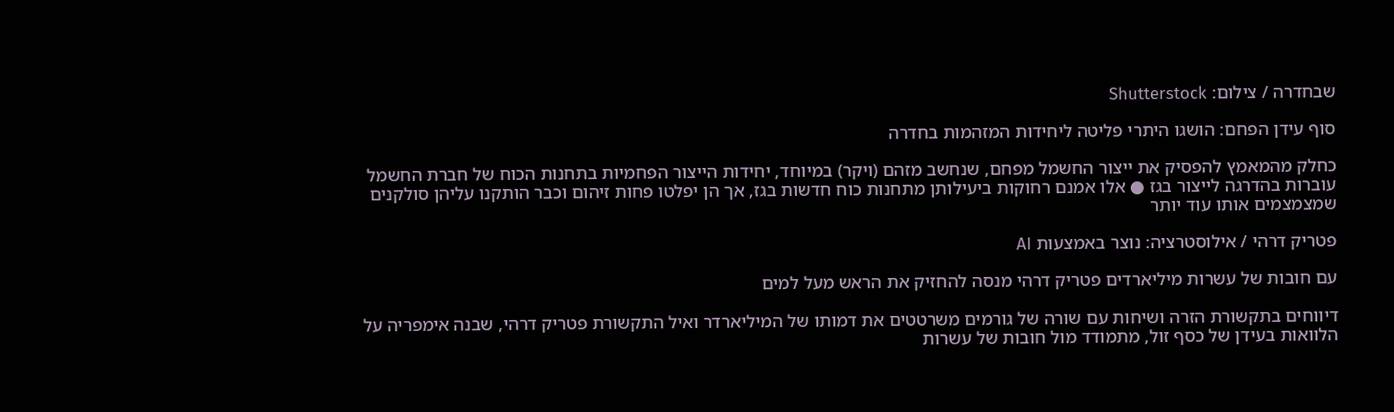שבחדרה / צילום: Shutterstock

סוף עידן הפחם: הושגו היתרי פליטה ליחידות המזהמות בחדרה

כחלק מהמאמץ להפסיק את ייצור החשמל מפחם, שנחשב מזהם (ויקר) במיוחד, יחידות הייצור הפחמיות בתחנות הכוח של חברת החשמל עוברות בהדרגה לייצור בגז ● אלו אמנם רחוקות ביעילותן מתחנות כוח חדשות בגז, אך הן יפלטו פחות זיהום וכבר הותקנו עליהן סולקנים שמצמצמים אותו עוד יותר

פטריק דרהי / אילוסטרציה: נוצר באמצעות AI

עם חובות של עשרות מיליארדים פטריק דרהי מנסה להחזיק את הראש מעל למים

דיווחים בתקשורת הזרה ושיחות עם שורה של גורמים משרטטים את דמותו של המיליארדר ואיל התקשורת פטריק דרהי, שבנה אימפריה על הלוואות בעידן של כסף זול, מתמודד מול חובות של עשרות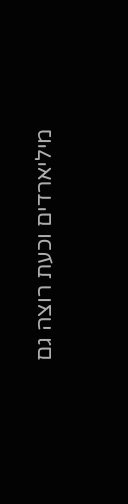מיליארדים וכעת רוצה גם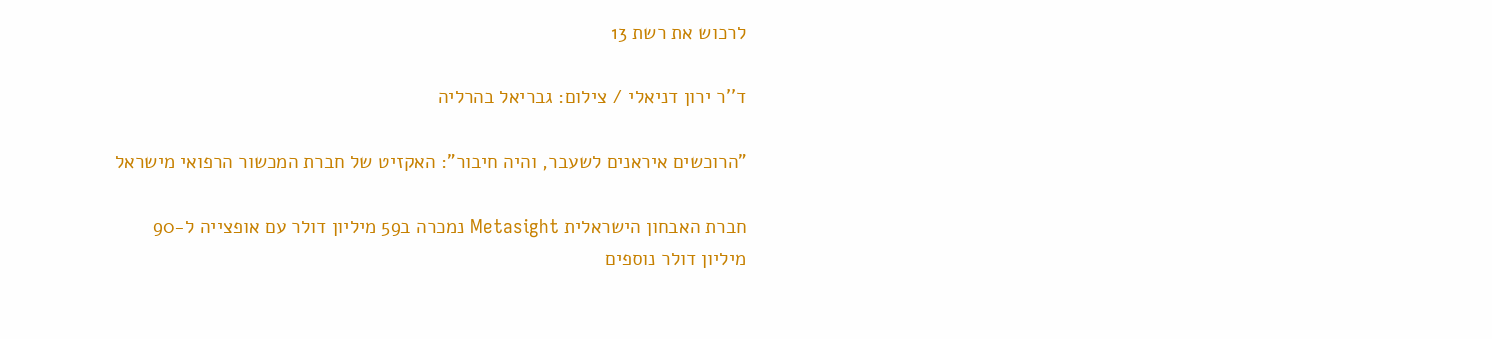לרכוש את רשת 13

ד''ר ירון דניאלי / צילום: גבריאל בהרליה

"הרוכשים איראנים לשעבר, והיה חיבור": האקזיט של חברת המכשור הרפואי מישראל

חברת האבחון הישראלית Metasight נמכרה ב59 מיליון דולר עם אופצייה ל-90 מיליון דולר נוספים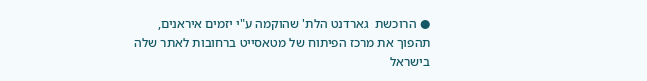● הרוכשת  גארדנט הלת' שהוקמה ע"י יזמים איראנים, תהפוך את מרכז הפיתוח של מטאסייט ברחובות לאתר שלה בישראל